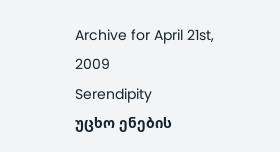Archive for April 21st, 2009
Serendipity
უცხო ენების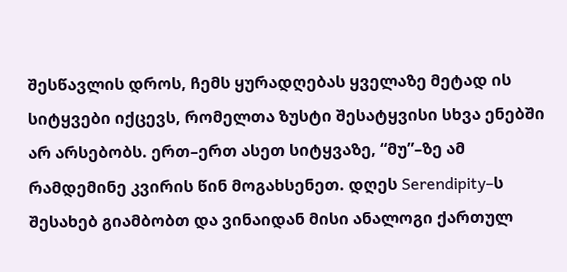შესწავლის დროს, ჩემს ყურადღებას ყველაზე მეტად ის სიტყვები იქცევს, რომელთა ზუსტი შესატყვისი სხვა ენებში არ არსებობს. ერთ–ერთ ასეთ სიტყვაზე, “მუ”–ზე ამ რამდემინე კვირის წინ მოგახსენეთ. დღეს Serendipity–ს შესახებ გიამბობთ და ვინაიდან მისი ანალოგი ქართულ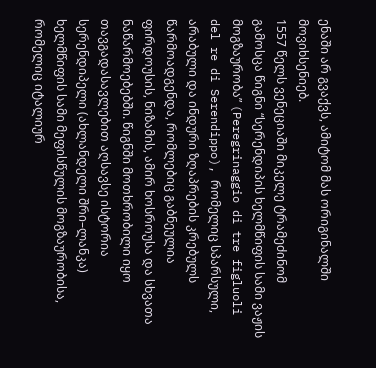ენაში არ გვაქვს, ამიტომ მას ორიგინალში მოვიხსენიებ.
1557 წელს ვენეციაში მიკელე ტრამეძინომ გამოსცა წიგნი “სერენდიპის ხელმწიფის სამი ვაჟის მოგზაურობა” (Peregrinaggio di tre figluoli del re di Serendippo), რომელიც სპარსული, არაბული და ინდური ზღაპრების კრებულს წარმოადგენდა, რომლებიც გაბნეულია ფირდოუსის, ნიზამის, ამირ ხოსროუსა და სხვათა ნაწარმოებებში. წიგნში მოთხრობილი იყო თავგადასავლებით აღსავსე ისტორია სერენდიპელი (ახლანდელი შრი–ლანკა) ხელმწიფის სამი მეფისწულის მოგზაურობისა, რომელიც იტალიურ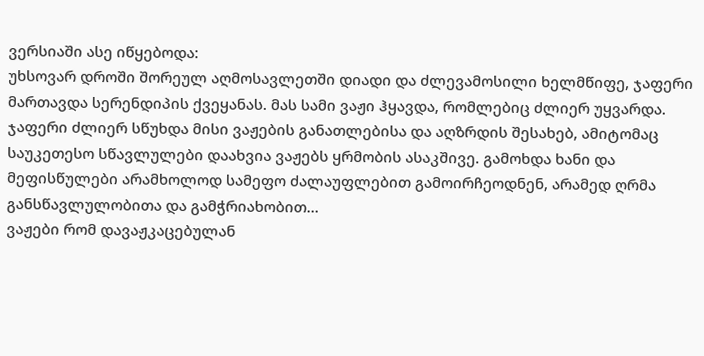ვერსიაში ასე იწყებოდა:
უხსოვარ დროში შორეულ აღმოსავლეთში დიადი და ძლევამოსილი ხელმწიფე, ჯაფერი მართავდა სერენდიპის ქვეყანას. მას სამი ვაჟი ჰყავდა, რომლებიც ძლიერ უყვარდა. ჯაფერი ძლიერ სწუხდა მისი ვაჟების განათლებისა და აღზრდის შესახებ, ამიტომაც საუკეთესო სწავლულები დაახვია ვაჟებს ყრმობის ასაკშივე. გამოხდა ხანი და მეფისწულები არამხოლოდ სამეფო ძალაუფლებით გამოირჩეოდნენ, არამედ ღრმა განსწავლულობითა და გამჭრიახობით…
ვაჟები რომ დავაჟკაცებულან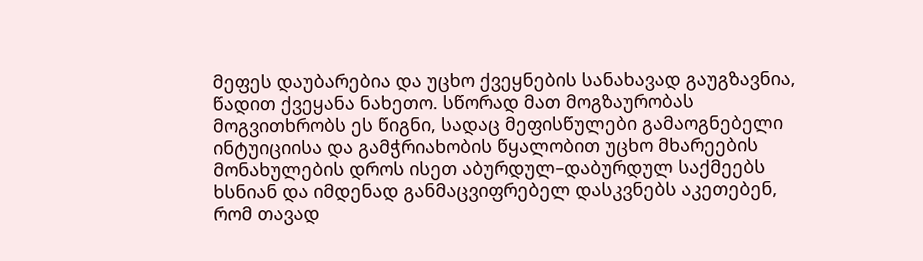მეფეს დაუბარებია და უცხო ქვეყნების სანახავად გაუგზავნია, წადით ქვეყანა ნახეთო. სწორად მათ მოგზაურობას მოგვითხრობს ეს წიგნი, სადაც მეფისწულები გამაოგნებელი ინტუიციისა და გამჭრიახობის წყალობით უცხო მხარეების მონახულების დროს ისეთ აბურდულ–დაბურდულ საქმეებს ხსნიან და იმდენად განმაცვიფრებელ დასკვნებს აკეთებენ, რომ თავად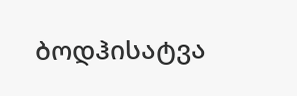ბოდჰისატვა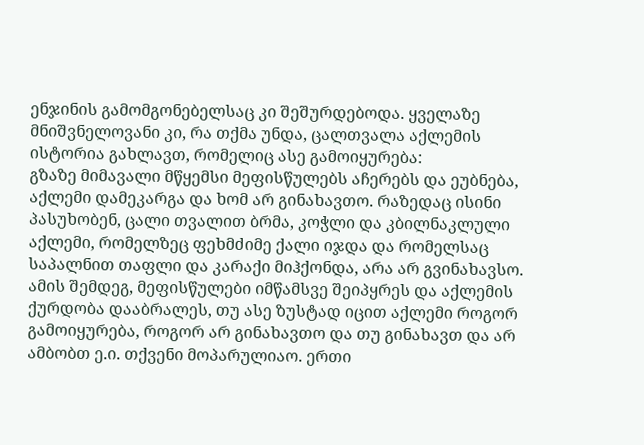ენჯინის გამომგონებელსაც კი შეშურდებოდა. ყველაზე მნიშვნელოვანი კი, რა თქმა უნდა, ცალთვალა აქლემის ისტორია გახლავთ, რომელიც ასე გამოიყურება:
გზაზე მიმავალი მწყემსი მეფისწულებს აჩერებს და ეუბნება, აქლემი დამეკარგა და ხომ არ გინახავთო. რაზედაც ისინი პასუხობენ, ცალი თვალით ბრმა, კოჭლი და კბილნაკლული აქლემი, რომელზეც ფეხმძიმე ქალი იჯდა და რომელსაც საპალნით თაფლი და კარაქი მიჰქონდა, არა არ გვინახავსო. ამის შემდეგ, მეფისწულები იმწამსვე შეიპყრეს და აქლემის ქურდობა დააბრალეს, თუ ასე ზუსტად იცით აქლემი როგორ გამოიყურება, როგორ არ გინახავთო და თუ გინახავთ და არ ამბობთ ე.ი. თქვენი მოპარულიაო. ერთი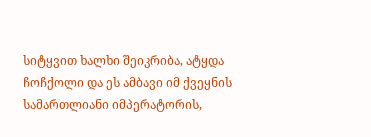სიტყვით ხალხი შეიკრიბა, ატყდა ჩოჩქოლი და ეს ამბავი იმ ქვეყნის სამართლიანი იმპერატორის,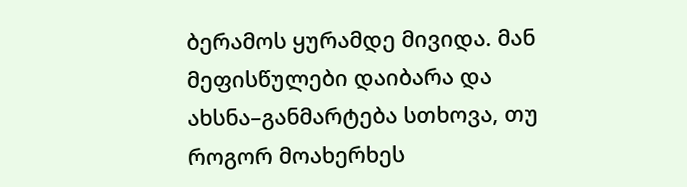ბერამოს ყურამდე მივიდა. მან მეფისწულები დაიბარა და ახსნა–განმარტება სთხოვა, თუ როგორ მოახერხეს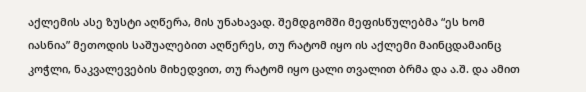აქლემის ასე ზუსტი აღწერა, მის უნახავად. შემდგომში მეფისწულებმა “ეს ხომ იასნია” მეთოდის საშუალებით აღწერეს, თუ რატომ იყო ის აქლემი მაინცდამაინც კოჭლი, ნაკვალევების მიხედვით, თუ რატომ იყო ცალი თვალით ბრმა და ა.შ. და ამით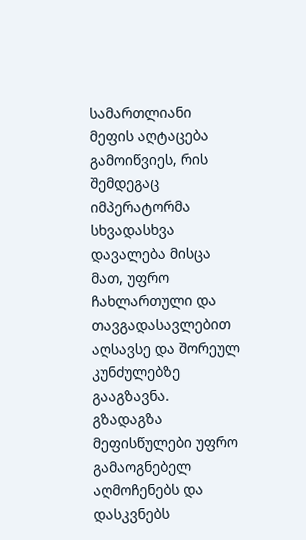სამართლიანი მეფის აღტაცება გამოიწვიეს, რის შემდეგაც იმპერატორმა სხვადასხვა დავალება მისცა მათ, უფრო ჩახლართული და თავგადასავლებით აღსავსე და შორეულ კუნძულებზე გააგზავნა. გზადაგზა მეფისწულები უფრო გამაოგნებელ აღმოჩენებს და დასკვნებს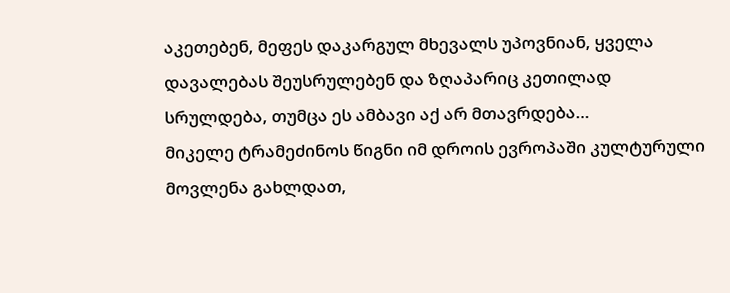აკეთებენ, მეფეს დაკარგულ მხევალს უპოვნიან, ყველა დავალებას შეუსრულებენ და ზღაპარიც კეთილად სრულდება, თუმცა ეს ამბავი აქ არ მთავრდება…
მიკელე ტრამეძინოს წიგნი იმ დროის ევროპაში კულტურული მოვლენა გახლდათ,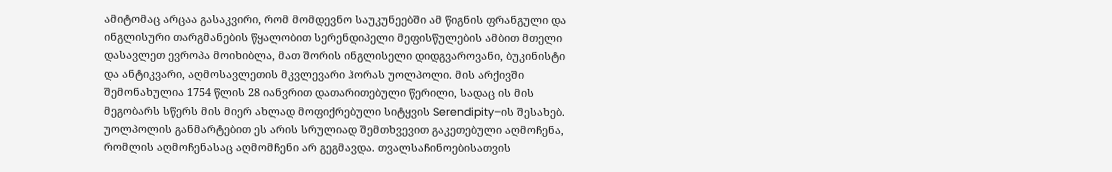ამიტომაც არცაა გასაკვირი, რომ მომდევნო საუკუნეებში ამ წიგნის ფრანგული და ინგლისური თარგმანების წყალობით სერენდიპელი მეფისწულების ამბით მთელი დასავლეთ ევროპა მოიხიბლა, მათ შორის ინგლისელი დიდგვაროვანი, ბუკინისტი და ანტიკვარი, აღმოსავლეთის მკვლევარი ჰორას უოლპოლი. მის არქივში შემონახულია 1754 წლის 28 იანვრით დათარითებული წერილი, სადაც ის მის მეგობარს სწერს მის მიერ ახლად მოფიქრებული სიტყვის Serendipity–ის შესახებ. უოლპოლის განმარტებით ეს არის სრულიად შემთხვევით გაკეთებული აღმოჩენა, რომლის აღმოჩენასაც აღმომჩენი არ გეგმავდა. თვალსაჩინოებისათვის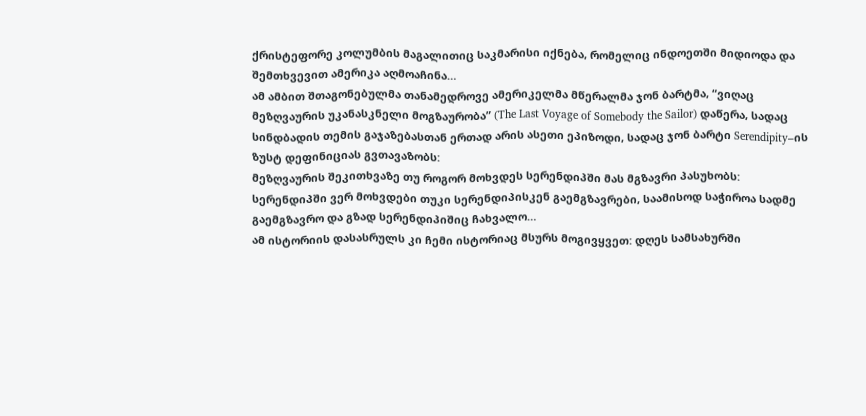ქრისტეფორე კოლუმბის მაგალითიც საკმარისი იქნება, რომელიც ინდოეთში მიდიოდა და შემთხვევით ამერიკა აღმოაჩინა…
ამ ამბით შთაგონებულმა თანამედროვე ამერიკელმა მწერალმა ჯონ ბარტმა, “ვიღაც მეზღვაურის უკანასკნელი მოგზაურობა” (The Last Voyage of Somebody the Sailor) დაწერა, სადაც სინდბადის თემის გაჯაზებასთან ერთად არის ასეთი ეპიზოდი, სადაც ჯონ ბარტი Serendipity–ის ზუსტ დეფინიციას გვთავაზობს:
მეზღვაურის შეკითხვაზე თუ როგორ მოხვდეს სერენდიპში მას მგზავრი პასუხობს: სერენდიპში ვერ მოხვდები თუკი სერენდიპისკენ გაემგზავრები, საამისოდ საჭიროა სადმე გაემგზავრო და გზად სერენდიპიშიც ჩახვალო…
ამ ისტორიის დასასრულს კი ჩემი ისტორიაც მსურს მოგივყვეთ: დღეს სამსახურში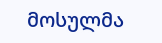მოსულმა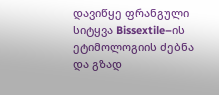დავიწყე ფრანგული სიტყვა Bissextile–ის ეტიმოლოგიის ძებნა და გზად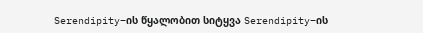Serendipity–ის წყალობით სიტყვა Serendipity–ის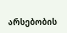არსებობის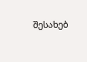შესახებ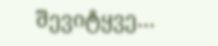შევიტყვე…